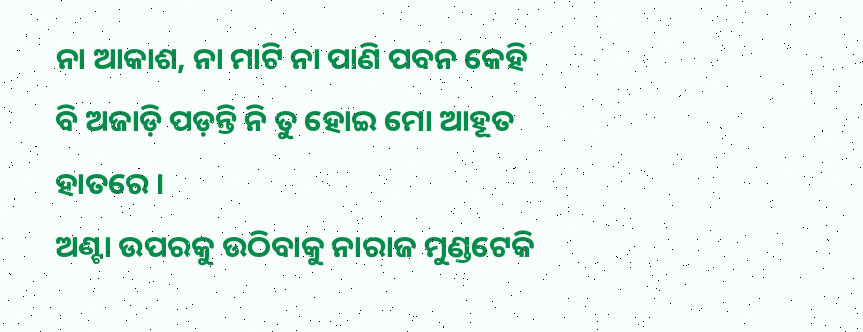ନା ଆକାଶ, ନା ମାଟି ନା ପାଣି ପବନ କେହି ବି ଅଜାଡ଼ି ପଡ଼ନ୍ତି ନି ତୁ ହୋଇ ମୋ ଆହୂତ ହାତରେ ।
ଅଣ୍ଟା ଉପରକୁ ଉଠିବାକୁ ନାରାଜ ମୁଣ୍ଡଟେକି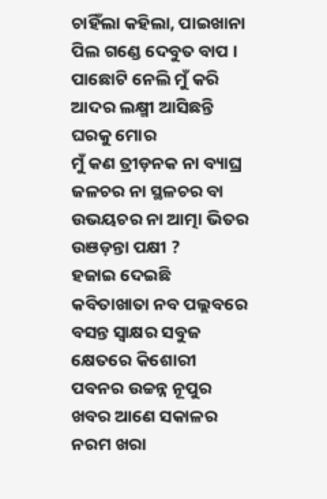ଚାହିଁଲା କହିଲା, ପାଇଖାନା ପିଲ ଗଣ୍ଡେ ଦେବୁତ ବାପ ।
ପାଛୋଟି ନେଲି ମୁଁ କରି ଆଦର ଲକ୍ଷ୍ମୀ ଆସିଛନ୍ତି ଘରକୁ ମୋର
ମୁଁ କଣ ତ୍ରୀଡ଼ନକ ନା ବ୍ୟାଘ୍ର ଜଳଚର ନା ସ୍ଥଳଚର ବା ଉଭୟଚର ନା ଆତ୍ମା ଭିତର ଉଞଡ଼ନ୍ତା ପକ୍ଷୀ ?
ହଜାଇ ଦେଇଛି କବିତାଖାତା ନବ ପଲ୍ଲବରେ ବସନ୍ତ ସ୍ୱାକ୍ଷର ସବୁଜ କ୍ଷେତରେ କିଶୋରୀ ପବନର ଉଚ୍ଚନ୍ନ ନୂପୁର
ଖବର ଆଣେ ସକାଳର ନରମ ଖରା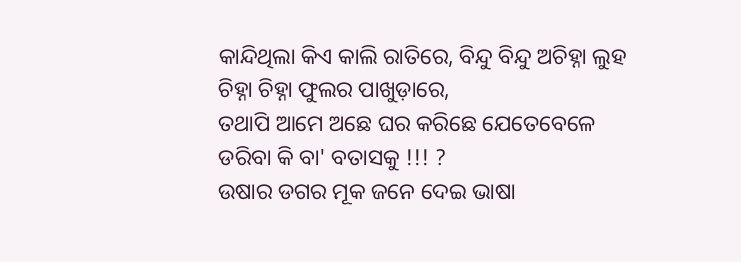କାନ୍ଦିଥିଲା କିଏ କାଲି ରାତିରେ, ବିନ୍ଦୁ ବିନ୍ଦୁ ଅଚିହ୍ନା ଲୁହ ଚିହ୍ନା ଚିହ୍ନା ଫୁଲର ପାଖୁଡ଼ାରେ,
ତଥାପି ଆମେ ଅଛେ ଘର କରିଛେ ଯେତେବେଳେ ଡରିବା କି ବା' ବତାସକୁ !!! ?
ଉଷାର ଡଗର ମୂକ ଜନେ ଦେଇ ଭାଷା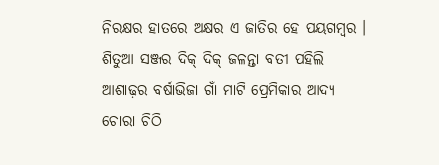ନିରକ୍ଷର ହାତରେ ଅକ୍ଷର ଏ ଜାତିର ହେ ପୟଗମ୍ୱର ।
ଶିତୁଆ ସଞ୍ଜର ଦିକ୍ ଦିକ୍ ଜଳନ୍ତା ବତୀ ପହିଲି ଆଶାଢ଼ର ବର୍ଷାଭିଜା ଗାଁ ମାଟି ପ୍ରେମିକାର ଆଦ୍ୟ ଚୋରା ଚିଠି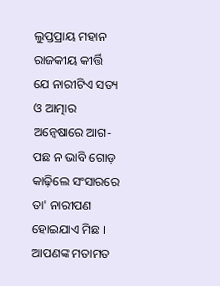ଲୁପ୍ତପ୍ରାୟ ମହାନ ରାଜକୀୟ କୀର୍ତ୍ତି
ଯେ ନାରୀଟିଏ ସତ୍ୟ ଓ ଆତ୍ମାର ଅନ୍ୱେଷାରେ ଆଗ-ପଛ ନ ଭାବି ଗୋଡ଼ କାଢ଼ିଲେ ସଂସାରରେ ତା' ନାରୀପଣ ହୋଇଯାଏ ମିଛ ।
ଆପଣଙ୍କ ମତାମତ